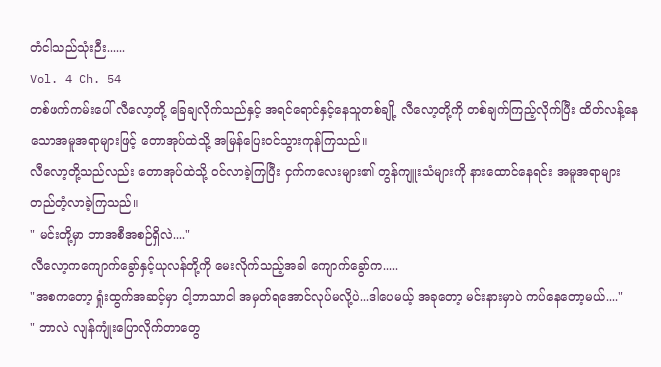တံငါသည်သုံးဉီး......
Vol. 4 Ch. 54
တစ်ဖက်ကမ်းပေါ် လီလော့တို့ ခြေချလိုက်သည်နှင့် အရင်ရောင်နှင့်နေသူတစ်ချို့ လီလော့တို့ကို တစ်ချက်ကြည့်လိုက်ပြီး ထိတ်လန့်နေသောအမူအရာများဖြင့် တောအုပ်ထဲသို့ အမြန်ပြေးဝင်သွားကုန်ကြသည်။
လီလော့တို့သည်လည်း တောအုပ်ထဲသို့ ဝင်လာခဲ့ကြပြီး ငှက်ကလေးများ၏ တွန်ကျူးသံများကို နားထောင်နေရင်း အမူအရာများ တည်တံ့လာခဲ့ကြသည်။
" မင်းတို့မှာ ဘာအစီအစဉ်ရှိလဲ...."
လီလော့ကကျောက်ခွော်နှင့်ယုလန်တို့ကို မေးလိုက်သည့်အခါ ကျောက်ခွော်က.....
"အစကတော့ ရှုံးထွက်အဆင့်မှာ ငါ့ဘာသာငါ အမှတ်ရအောင်လုပ်မလို့ပဲ...ဒါပေမယ့် အခုတော့ မင်းနားမှာပဲ ကပ်နေတော့မယ်...."
" ဘာလဲ လျန်ကျုံးပြောလိုက်တာတွေ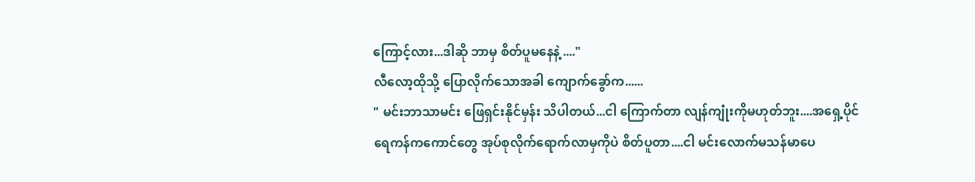ကြောင့်လား...ဒါဆို ဘာမှ စိတ်ပူမနေနဲ့ ...."
လီလော့ထိုသို့ ပြောလိုက်သောအခါ ကျောက်ခွော်က......
" မင်းဘာသာမင်း ဖြေရှင်းနိုင်မှန်း သိပါတယ်...ငါ ကြောက်တာ လျန်ကျုံးကိုမဟုတ်ဘူး....အရှေ့ပိုင်ရေကန်ကကောင်တွေ အုပ်စုလိုက်ရောက်လာမှကိုပဲ စိတ်ပူတာ....ငါ မင်းလောက်မသန်မာပေ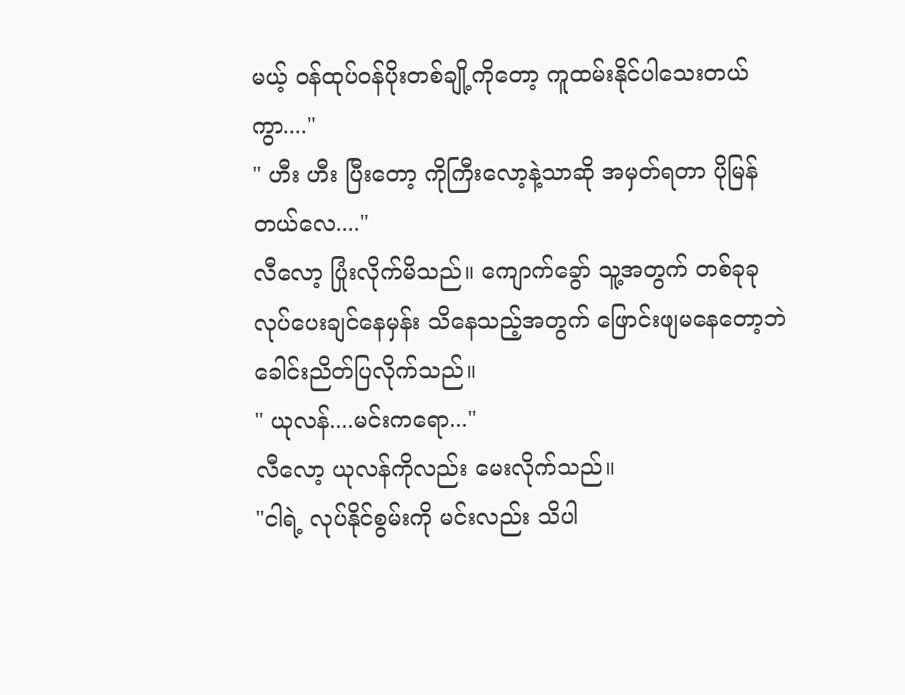မယ့် ဝန်ထုပ်ဝန်ပိုးတစ်ချို့ကိုတော့ ကူထမ်းနိုင်ပါသေးတယ်ကွာ...."
" ဟီး ဟီး ပြီးတော့ ကိုကြီးလော့နဲ့သာဆို အမှတ်ရတာ ပိုမြန်တယ်လေ...."
လီလော့ ပြုံးလိုက်မိသည်။ ကျောက်ခွော် သူ့အတွက် တစ်ခုခုလုပ်ပေးချင်နေမှန်း သိနေသည့်အတွက် ဖြောင်းဖျမနေတော့ဘဲ ခေါင်းညိတ်ပြလိုက်သည်။
" ယုလန်....မင်းကရော..."
လီလော့ ယုလန်ကိုလည်း မေးလိုက်သည်။
"ငါရဲ့ လုပ်နိုင်စွမ်းကို မင်းလည်း သိပါ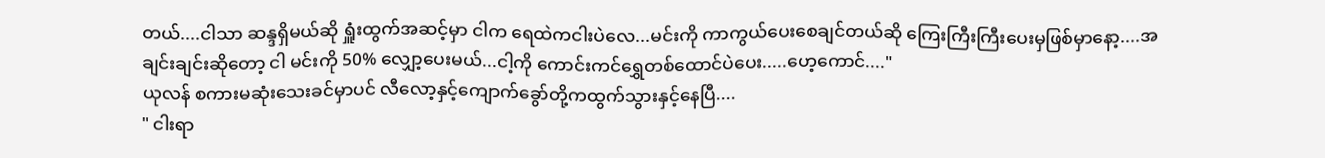တယ်....ငါသာ ဆန္ဒရှိမယ်ဆို ရှူံးထွက်အဆင့်မှာ ငါက ရေထဲကငါးပဲလေ...မင်းကို ကာကွယ်ပေးစေချင်တယ်ဆို ကြေးကြီးကြီးပေးမှဖြစ်မှာနော့....အချင်းချင်းဆိုတော့ ငါ မင်းကို 50% လျှော့ပေးမယ်...ငါ့ကို ကောင်းကင်ရွှေတစ်ထောင်ပဲပေး.....ဟေ့ကောင်...."
ယုလန် စကားမဆုံးသေးခင်မှာပင် လီလော့နှင့်ကျောက်ခွော်တို့ကထွက်သွားနှင့်နေပြီ....
" ငါးရာ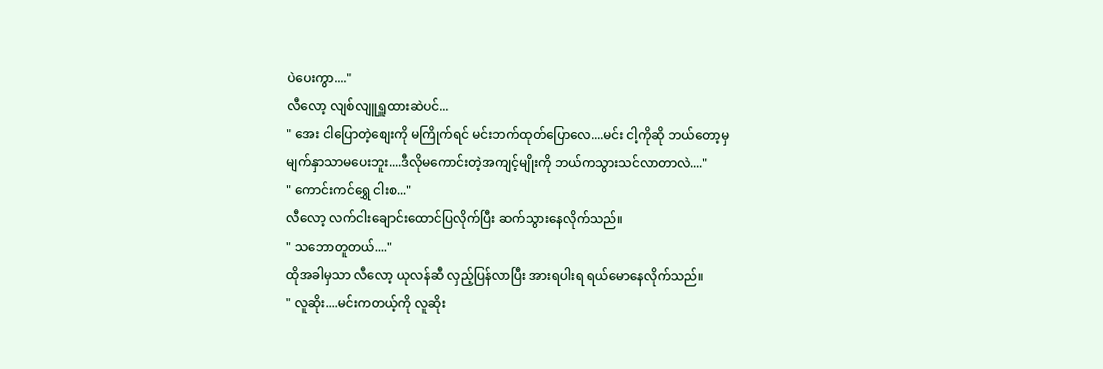ပဲပေးကွာ...."
လီလော့ လျစ်လျူရှူထားဆဲပင်...
" အေး ငါပြောတဲ့စျေးကို မကြိုက်ရင် မင်းဘက်ထုတ်ပြောလေ....မင်း ငါ့ကိုဆို ဘယ်တော့မှ မျက်နှာသာမပေးဘူး....ဒီလိုမကောင်းတဲ့အကျင့်မျိုးကို ဘယ်ကသွားသင်လာတာလဲ...."
" ကောင်းကင်ရွှေ ငါးစ..."
လီလော့ လက်ငါးချောင်းထောင်ပြလိုက်ပြီး ဆက်သွားနေလိုက်သည်။
" သဘောတူတယ်...."
ထိုအခါမှသာ လီလော့ ယုလန်ဆီ လှည့်ပြန်လာပြီး အားရပါးရ ရယ်မောနေလိုက်သည်။
" လူဆိုး....မင်းကတယ့်ကို လူဆိုး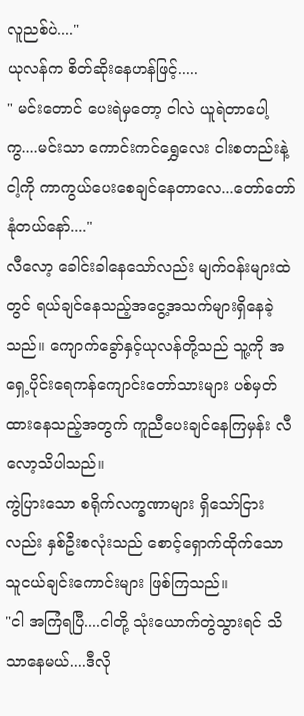လူညစ်ပဲ...."
ယုလန်က စိတ်ဆိုးနေဟန်ဖြင့်.....
" မင်းတောင် ပေးရဲမှတော့ ငါလဲ ယူရဲတာပေါ့ကွ....မင်းသာ ကောင်းကင်ရွှေလေး ငါးစတည်းနဲ့ ငါ့ကို ကာကွယ်ပေးစေချင်နေတာလေ...တော်တော်နုံတယ်နော်...."
လီလော့ ခေါင်းခါနေသော်လည်း မျက်ဝန်းများထဲတွင် ရယ်ချင်နေသည့်အငွေ့အသက်များရှိနေခဲ့သည်။ ကျောက်ခွော်နှင့်ယုလန်တို့သည် သူ့ကို အရှေ့ပိုင်းရေကန်ကျောင်းတော်သားများ ပစ်မှတ်ထားနေသည့်အတွက် ကူညီပေးချင်နေကြမှန်း လီလော့သိပါသည်။
ကွဲပြားသော စရိုက်လက္ခဏာများ ရှိသော်ငြားလည်း နှစ်ဦးစလုံးသည် စောင့်ရှောက်ထိုက်သော သူငယ်ချင်းကောင်းများ ဖြစ်ကြသည်။
"ငါ အကြံရပြီ....ငါတို့ သုံးယောက်တွဲသွားရင် သိသာနေမယ်....ဒီလို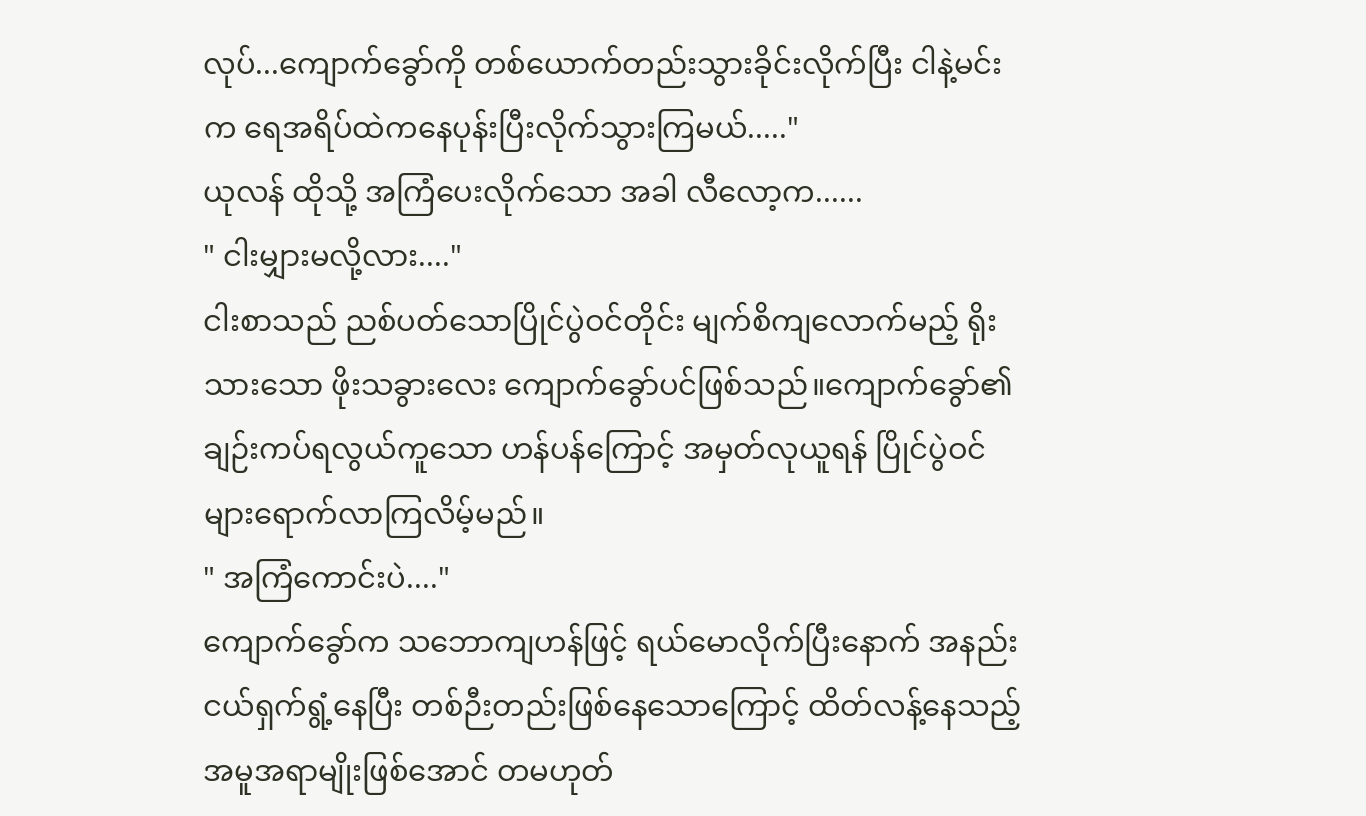လုပ်...ကျောက်ခွော်ကို တစ်ယောက်တည်းသွားခိုင်းလိုက်ပြီး ငါနဲ့မင်းက ရေအရိပ်ထဲကနေပုန်းပြီးလိုက်သွားကြမယ်....."
ယုလန် ထိုသို့ အကြံပေးလိုက်သော အခါ လီလော့က......
" ငါးမျှားမလို့လား...."
ငါးစာသည် ညစ်ပတ်သောပြိုင်ပွဲဝင်တိုင်း မျက်စိကျလောက်မည့် ရိုးသားသော ဖိုးသခွားလေး ကျောက်ခွော်ပင်ဖြစ်သည်။ကျောက်ခွော်၏ ချဉ်းကပ်ရလွယ်ကူသော ဟန်ပန်ကြောင့် အမှတ်လုယူရန် ပြိုင်ပွဲဝင်များရောက်လာကြလိမ့်မည်။
" အကြံကောင်းပဲ...."
ကျောက်ခွော်က သဘောကျဟန်ဖြင့် ရယ်မောလိုက်ပြီးနောက် အနည်းငယ်ရှက်ရွံ့နေပြီး တစ်ဉီးတည်းဖြစ်နေသောကြောင့် ထိတ်လန့်နေသည့် အမူအရာမျိုးဖြစ်အောင် တမဟုတ်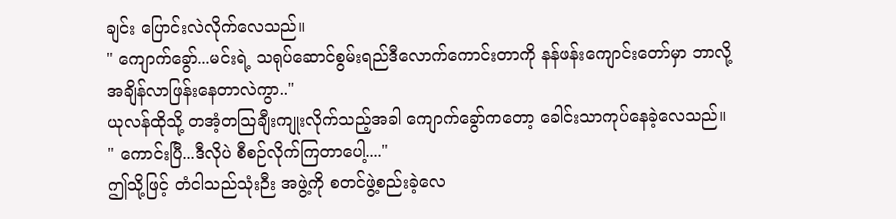ချင်း ပြောင်းလဲလိုက်လေသည်။
" ကျောက်ခွော်...မင်းရဲ့ သရုပ်ဆောင်စွမ်းရည်ဒီလောက်ကောင်းတာကို နန်ဖန်းကျောင်းတော်မှာ ဘာလို့ အချိန်လာဖြန်းနေတာလဲကွာ.."
ယုလန်ထိုသို့ တအံ့တသြချီးကျုးလိုက်သည့်အခါ ကျောက်ခွော်ကတော့ ခေါင်းသာကုပ်နေခဲ့လေသည်။
" ကောင်းပြီ...ဒီလိုပဲ စီစဉ်လိုက်ကြတာပေါ့...."
ဤသို့ဖြင့် တံငါသည်သုံးဉီး အဖွဲ့ကို စတင်ဖွဲ့စည်းခဲ့လေ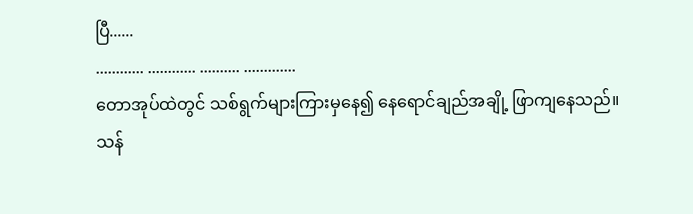ပြီ......
............ ............ .......... .............
တောအုပ်ထဲတွင် သစ်ရွက်များကြားမှနေ၍ နေရောင်ချည်အချို့ ဖြာကျနေသည်။
သန်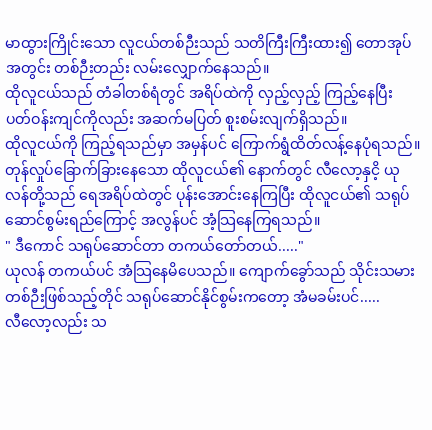မာထွားကြိုင်းသော လူငယ်တစ်ဉီးသည် သတိကြီးကြီးထား၍ တောအုပ်အတွင်း တစ်ဉီးတည်း လမ်းလျှောက်နေသည်။
ထိုလူငယ်သည် တံခါတစ်ရံတွင် အရိပ်ထဲကို လှည့်လှည့် ကြည့်နေပြီး ပတ်ဝန်းကျင်ကိုလည်း အဆက်မပြတ် စူးစမ်းလျက်ရှိသည်။
ထိုလူငယ်ကို ကြည့်ရသည်မှာ အမှန်ပင် ကြောက်ရွံထိတ်လန့်နေပုံရသည်။
တုန်လှုပ်ခြောက်ခြားနေသော ထိုလူငယ်၏ နောက်တွင် လီလော့နှငိ့ ယုလန်တို့သည် ရေအရိပ်ထဲတွင် ပုန်းအောင်းနေကြပြီး ထိုလူငယ်၏ သရုပ်ဆောင်စွမ်းရည်ကြောင့် အလွန်ပင် အံ့သြနေကြရသည်။
" ဒီကောင် သရုပ်ဆောင်တာ တကယ်တော်တယ်....."
ယုလန် တကယ်ပင် အံသြနေမိပေသည်။ ကျောက်ခွော်သည် သိုင်းသမားတစ်ဉီးဖြစ်သည့်တိုင် သရုပ်ဆောင်နိုင်စွမ်းကတော့ အံမခမ်းပင်.....
လီလော့လည်း သ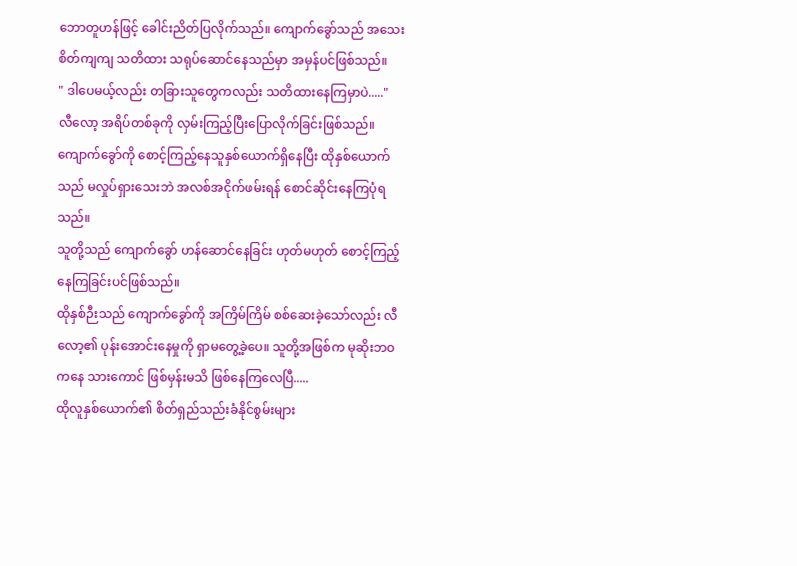ဘောတူဟန်ဖြင့် ခေါင်းညိတ်ပြလိုက်သည်။ ကျောက်ခွော်သည် အသေးစိတ်ကျကျ သတိထား သရုပ်ဆောင်နေသည်မှာ အမှန်ပင်ဖြစ်သည်။
" ဒါပေမယ့်လည်း တခြားသူတွေကလည်း သတိထားနေကြမှာပဲ....."
လီလော့ အရိပ်တစ်ခုကို လှမ်းကြည့်ပြီးပြောလိုက်ခြင်းဖြစ်သည်။ ကျောက်ခွော်ကို စောင့်ကြည့်နေသူနှစ်ယောက်ရှိနေပြီး ထိုနှစ်ယောက်သည် မလှုပ်ရှားသေးဘဲ အလစ်အငိုက်ဖမ်းရန် စောင်ဆိုင်းနေကြပုံရသည်။
သူတို့သည် ကျောက်ခွော် ဟန်ဆောင်နေခြင်း ဟုတ်မဟုတ် စောင့်ကြည့်နေကြခြင်းပင်ဖြစ်သည်။
ထိုနှစ်ဉီးသည် ကျောက်ခွော်ကို အကြိမ်ကြိမ် စစ်ဆေးခဲ့သော်လည်း လီလော့၏ ပုန်းအောင်းနေမှုကို ရှာမတွေ့ခဲ့ပေ။ သူတို့အဖြစ်က မုဆိုးဘဝကနေ သားကောင် ဖြစ်မှန်းမသိ ဖြစ်နေကြလေပြီ.....
ထိုလူနှစ်ယောက်၏ စိတ်ရှည်သည်းခံနိုင်စွမ်းများ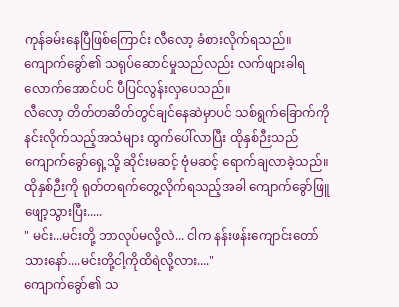ကုန်ခမ်းနေပြီဖြစ်ကြောင်း လီလော့ ခံစားလိုက်ရသည်။ ကျောက်ခွော်၏ သရုပ်ဆောင်မှုသည်လည်း လက်ဖျားခါရလောက်အောင်ပင် ပီပြင်လွန်းလှပေသည်။
လီလော့ တိတ်တဆိတ်တွင်ချင်နေဆဲမှာပင် သစ်ရွက်ခြောက်ကို နင်းလိုက်သည့်အသံများ ထွက်ပေါ်လာပြီး ထိုနှစ်ဉီးသည် ကျောက်ခွော်ရှေ့သို့ ဆိုင်းမဆင့် ဗုံမဆင့် ရောက်ချလာခဲ့သည်။
ထိုနှစ်ဉီးကို ရုတ်တရက်တွေ့လိုက်ရသည့်အခါ ကျောက်ခွော်ဖြူဖျော့သွားပြီး.....
" မင်း...မင်းတို့ ဘာလုပ်မလို့လဲ... ငါက နန်းဖန်းကျောင်းတော်သားနော်....မင်းတို့ငါ့ကိုထိရဲလို့လား...."
ကျောက်ခွော်၏ သ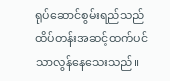ရုပ်ဆောင်စွမ်းရည်သည် ထိပ်တန်းအဆင့်ထက်ပင်သာလွန်နေသေးသည်။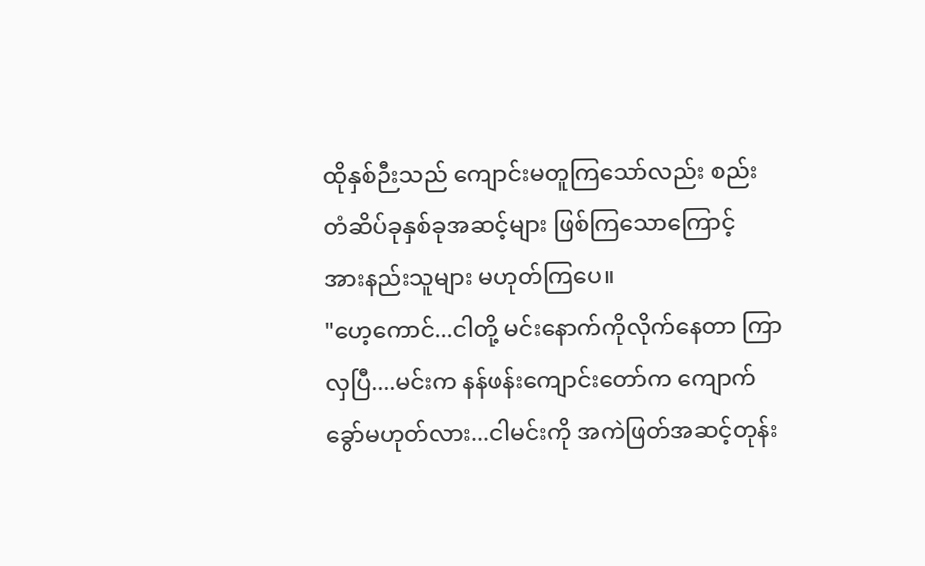ထိုနှစ်ဉီးသည် ကျောင်းမတူကြသော်လည်း စည်းတံဆိပ်ခုနှစ်ခုအဆင့်များ ဖြစ်ကြသောကြောင့် အားနည်းသူများ မဟုတ်ကြပေ။
"ဟေ့ကောင်...ငါတို့ မင်းနောက်ကိုလိုက်နေတာ ကြာလှပြီ....မင်းက နန်ဖန်းကျောင်းတော်က ကျောက်ခွော်မဟုတ်လား...ငါမင်းကို အကဲဖြတ်အဆင့်တုန်း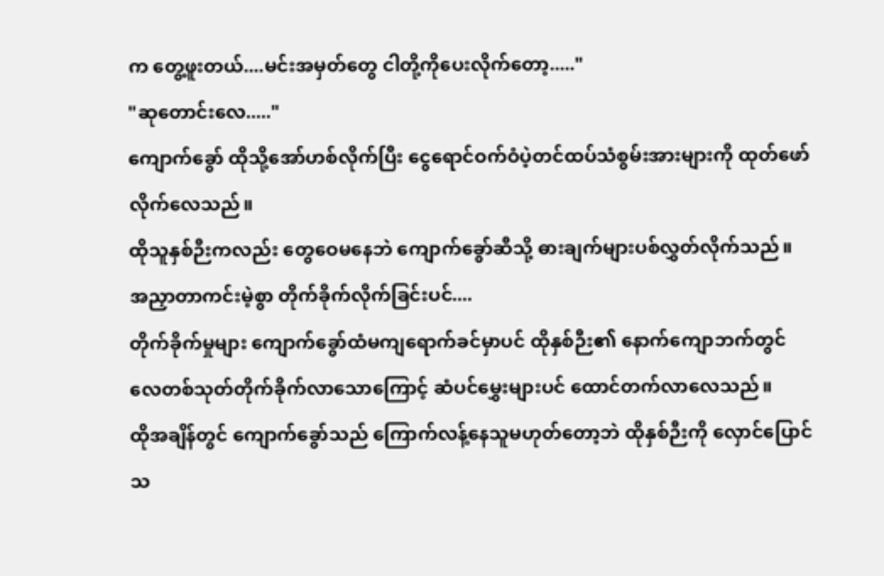က တွေ့ဖူးတယ်....မင်းအမှတ်တွေ ငါတို့ကိုပေးလိုက်တော့....."
"ဆုတောင်းလေ....."
ကျောက်ခွော် ထိုသို့အော်ဟစ်လိုက်ပြီး ငွေရောင်ဝက်ဝံပဲ့တင်ထပ်သံစွမ်းအားများကို ထုတ်ဖော်လိုက်လေသည်။
ထိုသူနှစ်ဉီးကလည်း တွေဝေမနေဘဲ ကျောက်ခွော်ဆီသို့ ဓားချက်များပစ်လွှတ်လိုက်သည်။
အညှာတာကင်းမဲ့စွာ တိုက်ခိုက်လိုက်ခြင်းပင်....
တိုက်ခိုက်မှုများ ကျောက်ခွော်ထံမကျရောက်ခင်မှာပင် ထိုနှစ်ဉီး၏ နောက်ကျောဘက်တွင် လေတစ်သုတ်တိုက်ခိုက်လာသောကြောင့် ဆံပင်မွှေးများပင် ထောင်တက်လာလေသည်။
ထိုအချိန်တွင် ကျောက်ခွော်သည် ကြောက်လန့်နေသူမဟုတ်တော့ဘဲ ထိုနှစ်ဉီးကို လှောင်ပြောင်သ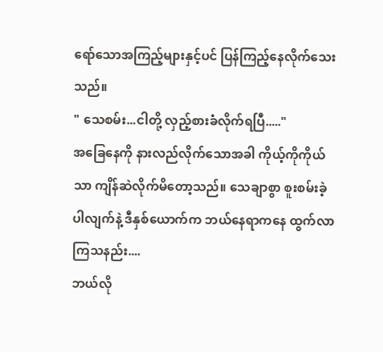ရော်သောအကြည့်များနှင့်ပင် ပြန်ကြည့်နေလိုက်သေးသည်။
" သေစမ်း...ငါတို့ လှည့်စားခံလိုက်ရပြီ....."
အခြေနေကို နားလည်လိုက်သောအခါ ကိုယ့်ကိုကိုယ်သာ ကျိန်ဆဲလိုက်မိတော့သည်။ သေချာစွာ စူးစမ်းခဲ့ပါလျက်နဲ့ ဒီနှစ်ယောက်က ဘယ်နေရာကနေ ထွက်လာကြသနည်း....
ဘယ်လို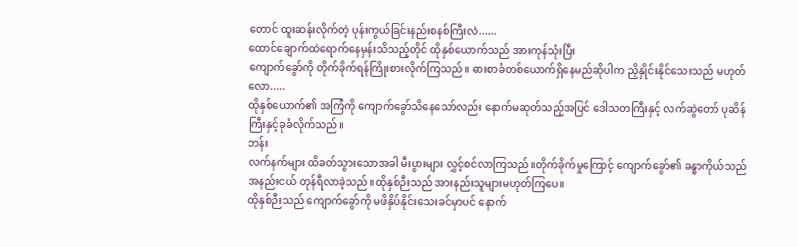တောင် ထူးဆန်းလိုက်တဲ့ ပုန်းကွယ်ခြင်းနည်းစနစ်ကြီးလဲ......
ထောင်ချောက်ထဲရောက်နေမှန်းသိသည့်တိုင် ထိုနှစ်ယောက်သည် အားကုန်သုံးပြီး
ကျောက်ခွော်ကို တိုက်ခိုက်ရန်ကြိုးစားလိုက်ကြသည်။ ဓားစာခံတစ်ယောက်ရှိနေမည်ဆိုပါက ညှိနှိုင်းနိုင်သေးသည် မဟုတ်လော.....
ထိုနှစ်ယောက်၏ အကြံကို ကျောက်ခွော်သိနေသော်လည်း နောက်မဆုတ်သည့်အပြင် ဒေါသတကြီးနှင့် လက်ဆွဲတော် ပုဆိန်ကြီးနှင့်ခုခံလိုက်သည်။
ဘန်း
လက်နက်များ ထိခတ်သွားသောအခါ မီးပွားများ လွှင့်စင်လာကြသည်။တိုက်ခိုက်မှုကြောင့် ကျောက်ခွော်၏ ခန္ဓာကိုယ်သည် အနည်းငယ် တုန်ရီလာခဲ့သည်။ထိုနှစ်ဉီးသည် အားနည်းသူများမဟုတ်ကြပေ။
ထိုနှစ်ဉီးသည် ကျောက်ခွော်ကို မဖိနှိပ်နိုင်းသေးခင်မှာပင် နောက်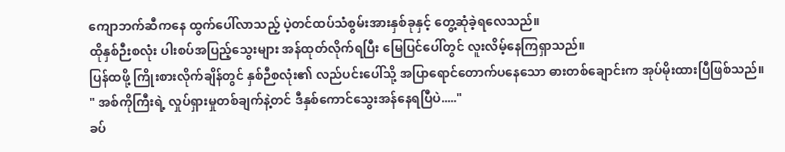ကျောဘက်ဆီကနေ ထွက်ပေါ်လာသည့် ပဲ့တင်ထပ်သံစွမ်းအားနှစ်ခုနှင့် တွေ့ဆုံခဲ့ရလေသည်။
ထိုနှစ်ဉီးစလုံး ပါးစပ်အပြည့်သွေးများ အန်ထုတ်လိုက်ရပြီး မြေပြင်ပေါ်တွင် လူးလိမ့်နေကြရှာသည်။
ပြန်ထဖို့ ကြိုးစားလိုက်ချိန်တွင် နှစ်ဉီစလုံး၏ လည်ပင်းပေါ်သို့ အပြာရောင်တောက်ပနေသော ဓားတစ်ချောင်းက အုပ်မိုးထားပြီဖြစ်သည်။
" အစ်ကိုကြီးရဲ့ လှုပ်ရှားမှုတစ်ချက်နဲ့တင် ဒီနှစ်ကောင်သွေးအန်နေရပြီပဲ....."
ခပ်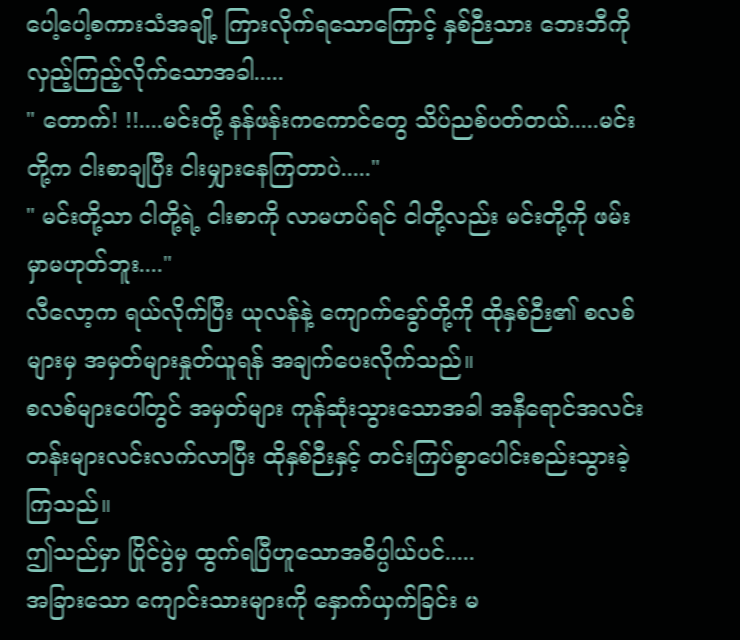ပေါ့ပေါ့စကားသံအချို့ ကြားလိုက်ရသောကြောင့် နှစ်ဉီးသား ဘေးဘီကို လှည့်ကြည့်လိုက်သောအခါ.....
" တောက်! !!....မင်းတို့ နန်ဖန်းကကောင်တွေ သိပ်ညစ်ပတ်တယ်.....မင်းတို့က ငါးစာချပြီး ငါးမျှားနေကြတာပဲ....."
" မင်းတို့သာ ငါတို့ရဲ့ ငါးစာကို လာမဟပ်ရင် ငါတို့လည်း မင်းတို့ကို ဖမ်းမှာမဟုတ်ဘူး...."
လီလော့က ရယ်လိုက်ပြီး ယုလန်နဲ့ ကျောက်ခွော်တို့ကို ထိုနှစ်ဉီး၏ စလစ်များမှ အမှတ်များနှုတ်ယူရန် အချက်ပေးလိုက်သည်။
စလစ်များပေါ်တွင် အမှတ်များ ကုန်ဆုံးသွားသောအခါ အနီရောင်အလင်းတန်းများလင်းလက်လာပြီး ထိုနှစ်ဉီးနှင့် တင်းကြပ်စွာပေါင်းစည်းသွားခဲ့ကြသည်။
ဤသည်မှာ ပြိုင်ပွဲမှ ထွက်ရပြီဟူသောအဓိပ္ပါယ်ပင်.....
အခြားသော ကျောင်းသားများကို နှောက်ယှက်ခြင်း မ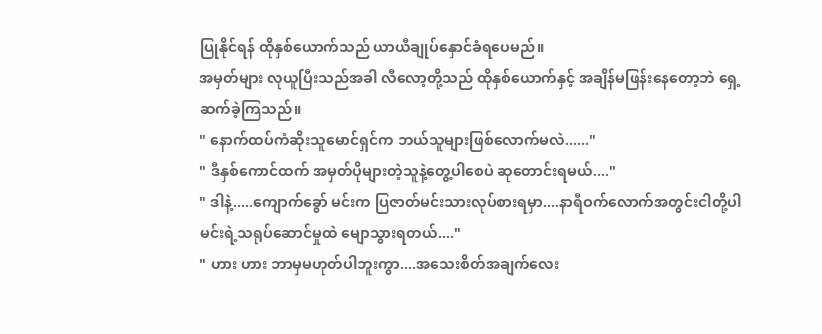ပြုနိုင်ရန် ထိုနှစ်ယောက်သည် ယာယီချုပ်နှောင်ခံရပေမည်။
အမှတ်များ လုယူပြီးသည်အခါ လီလော့တို့သည် ထိုနှစ်ယောက်နှင့် အချိန်မဖြန်းနေတော့ဘဲ ရှေ့ဆက်ခဲ့ကြသည်။
" နောက်ထပ်ကံဆိုးသူမောင်ရှင်က ဘယ်သူများဖြစ်လောက်မလဲ......"
" ဒီနှစ်ကောင်ထက် အမှတ်ပိုများတဲ့သူနဲ့တွေ့ပါစေပဲ ဆုတောင်းရမယ်...."
" ဒါနဲ့.....ကျောက်ခွော် မင်းက ပြဇာတ်မင်းသားလုပ်စားရမှာ....နာရီဝက်လောက်အတွင်းငါတို့ပါ မင်းရဲ့သရုပ်ဆောင်မှုထဲ မျောသွားရတယ်...."
" ဟား ဟား ဘာမှမဟုတ်ပါဘူးကွာ....အသေးစိတ်အချက်လေး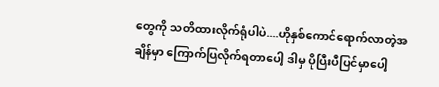တွေကို သတိထားလိုက်ရုံပါပဲ....ဟိုနှစ်ကောင်ရောက်လာတဲ့အချိန်မှာ ကြောက်ပြလိုက်ရတာပေါ့ ဒါမှ ပိုပြီးပီပြင်မှာပေါ့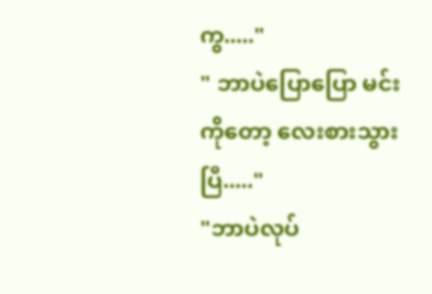ကွ....."
" ဘာပဲပြောပြော မင်းကိုတော့ လေးစားသွားပြီ....."
"ဘာပဲလုပ်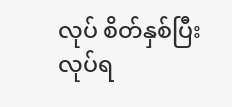လုပ် စိတ်နှစ်ပြီး လုပ်ရ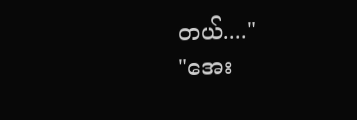တယ်...."
"အေး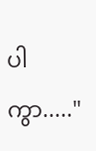ပါကွာ....."